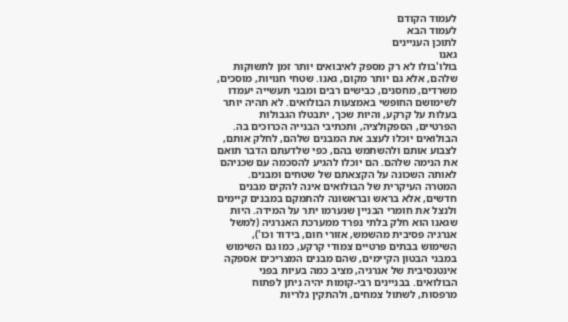לעמוד הקודם
לעמוד הבא
לתוכן העניינים
גאנו
בולו'בולו לא רק מספק לאיבואים יותר זמן לתשוקות שלהם, אלא גם יותר מקום, גאנו. שטחי חנויות, מוסכים, משרדים, מחסנים, כבישים רבים ומבני תעשייה יעמדו לשימושם החופשי באמצעות הבולואים. לא תהיה יותר בעלות על קרקע, והיות שכך, יתבטלו הגבולות הפרטיים, הספקולציה, ותכתיבי הבנייה הכרוכים בה. הבולואים יוכלו לעצב את המבנים שלהם, לחלק אותם, לצבוע אותם ולהשתמש בהם, כפי שלדעתם הדבר תואם את הנימה שלהם. הם יוכלו להגיע להסכמה עם שכניהם לאותה השכונה על הקצאתם של שטחים ומבנים.
המטרה העיקרית של הבולואים אינה להקים מבנים חדשים, אלא בראש ובראשונה להתמקם במבנים קיימים ולנצל את חומרי הבניין שנערמו יתר על המידה. היות שגאנו הוא חלק בלתי נפרד ממערכת האנרגיה (למשל אנרגיה פסיבית מהשמש, אזורי חום, בידוד וכו'), השימוש בבתים פרטיים צמודי קרקע, כמו גם השימוש במבני הבטון הקיימים, שהם מבנים המצריכים אספקה אינטנסיבית של אנרגיה, מציב כמה בעיות בפני הבולואים. בבניינים רבי-קומות יהיה ניתן לפתוח מרפסות, לשתול צמחים, ולהתקין גלריות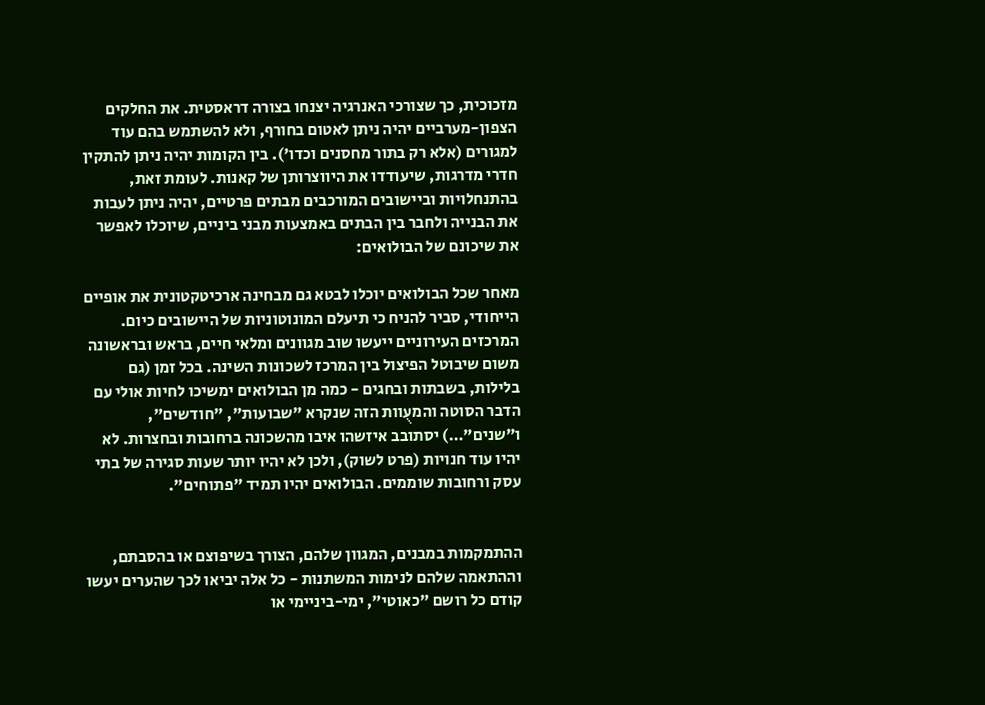מזכוכית, כך שצורכי האנרגיה יצנחו בצורה דראסטית. את החלקים הצפון-מערביים יהיה ניתן לאטום בחורף, ולא להשתמש בהם עוד למגורים (אלא רק בתור מחסנים וכדו'). בין הקומות יהיה ניתן להתקין חדרי מדרגות, שיעודדו את היווצרותן של קאנות. לעומת זאת, בהתנחלויות וביישובים המורכבים מבתים פרטיים, יהיה ניתן לעבות את הבנייה ולחבר בין הבתים באמצעות מבני ביניים, שיוכלו לאפשר את שיכונם של הבולואים:

מאחר שכל הבולואים יוכלו לבטא גם מבחינה ארכיטקטונית את אופיים הייחודי, סביר להניח כי תיעלם המונוטוניות של היישובים כיום. המרכזים העירוניים ייעשו שוב מגוונים ומלאי חיים, בראש ובראשונה משום שיבוטל הפיצול בין המרכז לשכונות השינה. בכל זמן (גם בלילות, בשבתות ובחגים - כמה מן הבולואים ימשיכו לחיות אולי עם הדבר הסוטה והמעֻוות הזה שנקרא "שבועות", "חודשים", ו"שנים"…) יסתובב איזשהו איבו מהשכונה ברחובות ובחצרות. לא יהיו עוד חנויות (פרט לשוק), ולכן לא יהיו יותר שעות סגירה של בתי עסק ורחובות שוממים. הבולואים יהיו תמיד "פתוחים".


ההתמקמות במבנים, המגוון שלהם, הצורך בשיפוצם או בהסבתם, וההתאמה שלהם לנימות המשתנות - כל אלה יביאו לכך שהערים יעשו קודם כל רושם "כאוטי", ימי-ביניימי או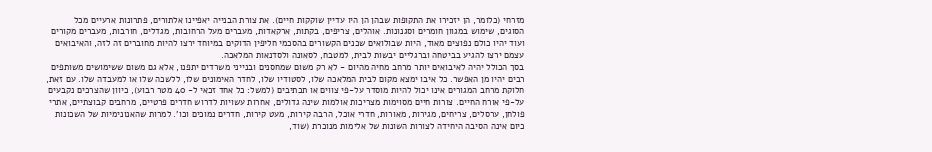מזרחי (כלומר, הן יזכירו את התקופות שבהן הן היו עדיין שוקקות חיים). את צורת הבנייה יאפיינו אלתורים, פתרונות ארעיים מכל הסוגים, שימוש במגוון חומרים וסגנונות. אוהלים, צריפים, בקתות, ארקאדות, מעברים מעל הרחובות, מגדלים, חורבות, מעברים מקורים ועוד יהיו כולם נפוצים מאוד, היות שבולואים שכנים הקשורים בהסכמי חליפין הדוקים במיוחד ירצו להיות מחוברים זה לזה, והאיבואים עצמם ירצו להגיע בביטחה וברגליים יבשות לבית, למטבח, לסאונה ולסדנאות המלאכה.
בסך הכולל יהיה לאיבואים יותר מרחב מחיה מהיום - לא רק משום שמחסנים ובנייני משרדים יתפנו, אלא גם משום ששימושים משותפים רבים יהיו מן האפשר. כל איבו ימצא מקום לבית המלאכה שלו, לסטודיו שלו, לחדר האימונים שלו, ללשכה שלו או למעבדה שלו. עם זאת, חלוקת מרחב המגורים אינו יכול להיות מוסדר על-פי צווים או תכתיבים (למשל: כל אחד זכאי ל- 40 מטר רבוע), כיוון שהצרכים נקבעים על-פי אורח החיים. צורות חיים מסוימות מצריכות אולמות שינה גדולים, אחרות עשויות לדרוש חדרים פרטיים, מרחבים קבוצתיים, אתרי פולחן, ערסלים, צריחים, מגירות, מאורות, חדרי אוכל, הרבה קירות, מעט קירות, חדרים נמוכים וכו'. למרות שהאנונימיות של השכונות כיום אינה הסיבה היחידה לצורות השונות של אלימות מנוכרת (שוד,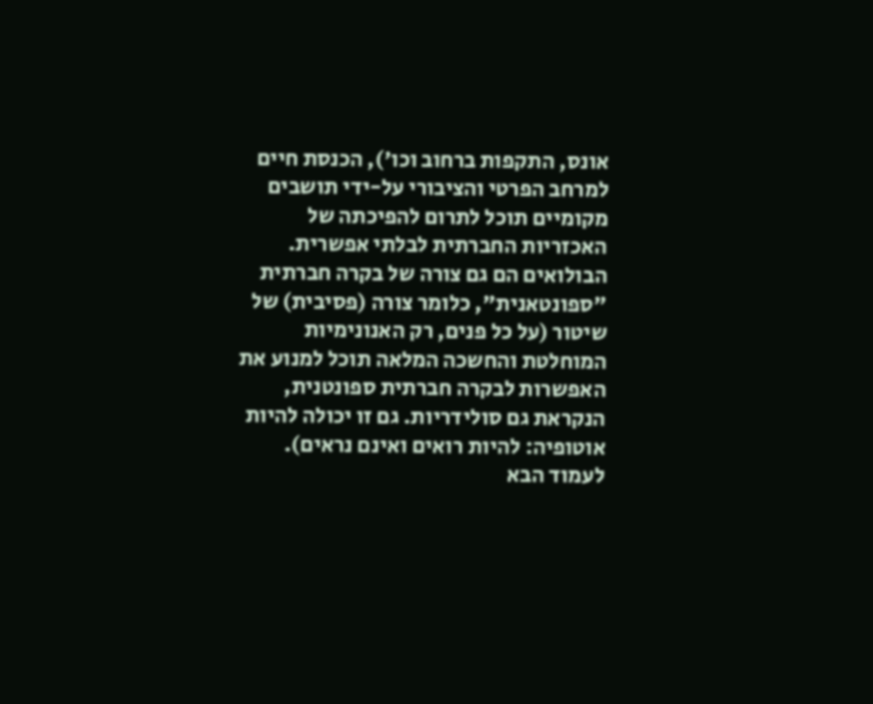אונס, התקפות ברחוב וכו'), הכנסת חיים למרחב הפרטי והציבורי על-ידי תושבים מקומיים תוכל לתרום להפיכתה של האכזריות החברתית לבלתי אפשרית. הבולואים הם גם צורה של בקרה חברתית "ספונטאנית", כלומר צורה (פסיבית) של שיטור (על כל פנים, רק האנונימיות המוחלטת והחשכה המלאה תוכל למנוע את האפשרות לבקרה חברתית ספונטנית, הנקראת גם סולידריות. גם זו יכולה להיות אוטופיה: להיות רואים ואינם נראים).
לעמוד הבא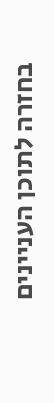בחזרה לתוכן העניינים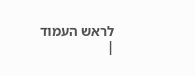לראש העמוד
|